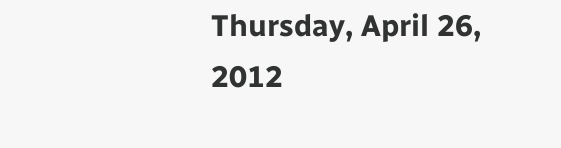Thursday, April 26, 2012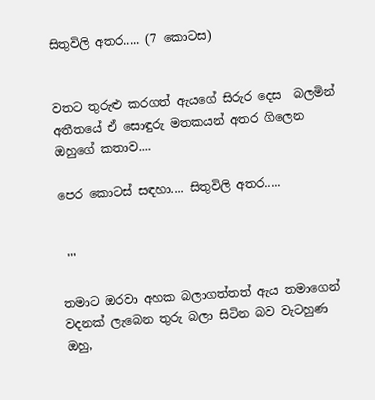සිතුවිලි අතර..... (7 කොටස)


වතට තුරුළු කරගත් ඇයගේ සිරුර දෙස  බලමින් අතීතයේ ඒ සොඳුරු මතකයන් අතර ගිලෙන ඔහුගේ කතාව....

පෙර කොටස් සඳහා.... සිතුවිලි අතර.....


 '''

තමාට ඔරවා අහක බලාගත්තත් ඇය තමාගෙන් වදනක් ලැබෙන තුරු බලා සිටින බව වැටහුණ ඔහු,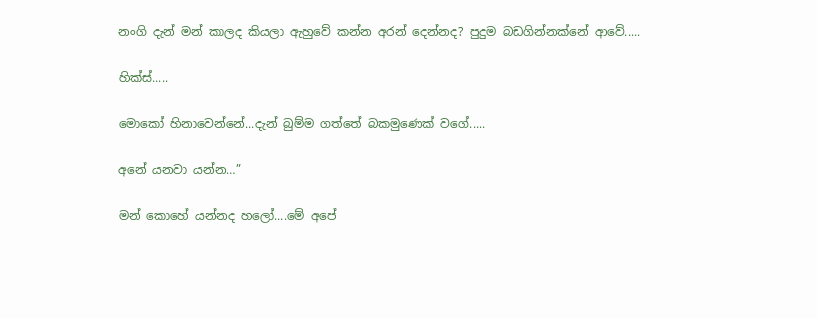නංගි දැන් මන් කාලද කියලා ඇහුවේ කන්න අරන් දෙන්නද? පුදුම බඩගින්නක්නේ ආවේ.....

හික්ස්.....

මොකෝ හිනාවෙන්නේ...දැන් බුම්ම ගත්තේ බකමුණෙක් වගේ.....

අනේ යනවා යන්න…”

මන් කොහේ යන්නද හලෝ....මේ අපේ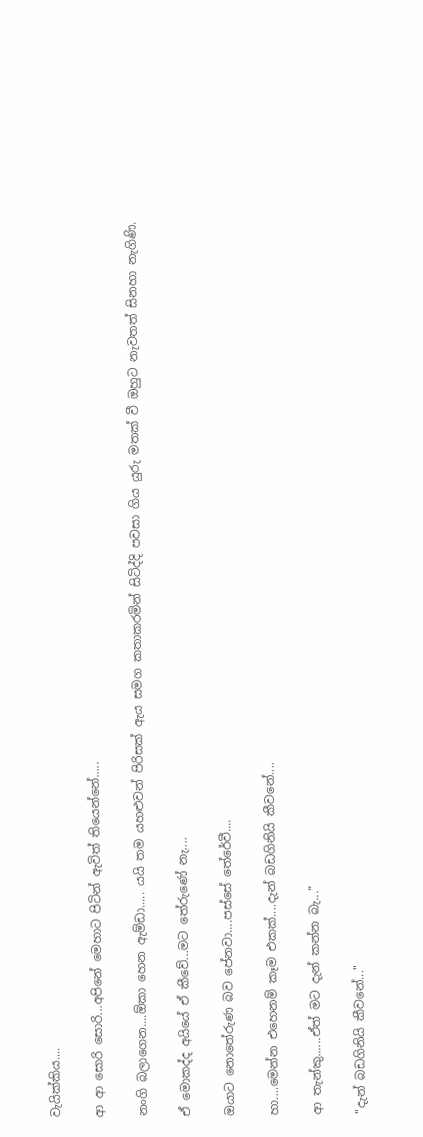වැයික්කිය....

ආ ආ සොරි සොරි...අපිනේ මෙහාට පිටින් ඇවිත් තියෙන්නේ.....

නංගි බලාගෙන....ඕකා හෙන ඇම්ඩා..... යයි තම යහළුවන් පිරිසක් ඇය සමග කතාකරමින් සිටිද්දි පවසා ගිය යුරු මතක් වී ඔහුට නැවතත් සිනහා නැගිණි.

ඒ මොකද්ද අයියේ ඒ කීවේ...මට තේරුණේ නැ....

ඔයාට නොතේරුණ බව පේනවා....පස්සේ තේරේවී....

හා....මෙන්න එහෙනම් කෑම එකක්....දැන් බඩගිනියි කීවනේ....

ආ තැන්කු......ඒත් මට දැන් කන්න බැ...”

"දැන් බඩගිනියි කීවනේ..."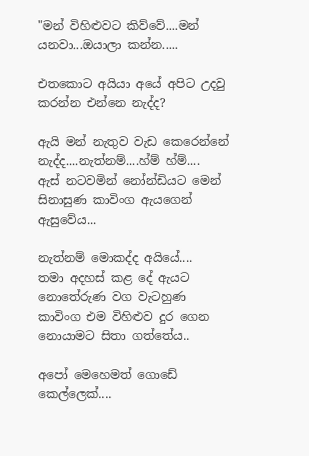"මන් විහිළුවට කිව්වේ....මන් යනවා...ඔයාලා කන්න.....

එතකොට අයියා අයේ අපිට උදවු කරන්න එන්නෙ නැද්ද?

ඇයි මන් නැතුව වැඩ කෙරෙන්නේ නැද්ද....නැත්නම්....හ්ම් හ්ම්....
ඇස් නටවමින් නෝන්ඩියට මෙන් සිනාසුණ කාවිංග ඇයගෙන් ඇසුවේය...

නැත්නම් මොකද්ද අයියේ....
තමා අදහස් කළ දේ ඇයට නොතේරුණ වග වැටහුණ කාවිංග එම විහිළුව දුර ගෙන නොයාමට සිතා ගත්තේය..

අපෝ මෙහෙමත් ගොඩේ කෙල්ලෙක්....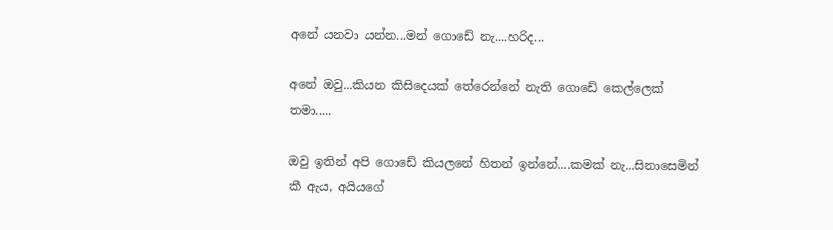අනේ යනවා යන්න...මන් ගොඩේ නැ....හරිද...

අනේ ඔවු...කියන කිසිදෙයක් තේරෙන්නේ නැති ගොඩේ කෙල්ලෙක් තමා.....

ඔවු ඉතින් අපි ගොඩේ කියලනේ හිතන් ඉන්නේ....කමක් නැ...සිනාසෙමින් කී ඇය, අයියගේ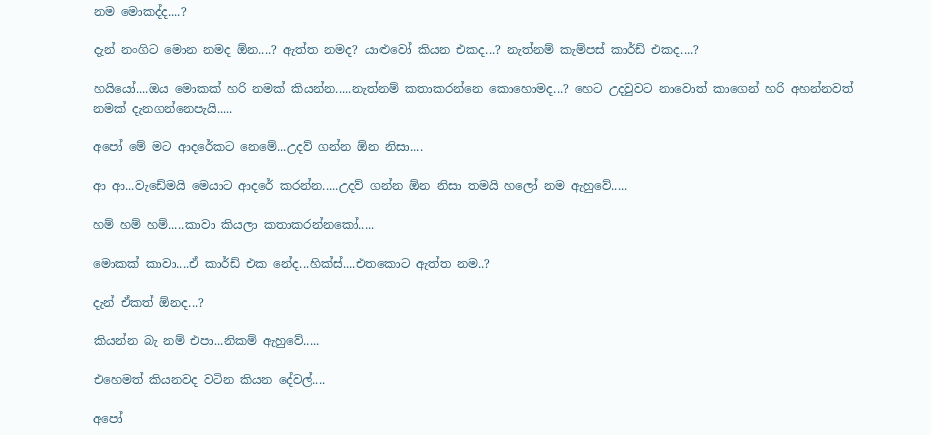නම මොකද්ද....?

දැන් නංගිට මොන නමද ඕන....? ඇත්ත නමද? යාළුවෝ කියන එකද...? නැත්නම් කැම්පස් කාර්ඩ් එකද....?

හයියෝ....ඔය මොකක් හරි නමක් කියන්න.....නැත්නම් කතාකරන්නෙ කොහොමද...? හෙට උදවුවට නාවොත් කාගෙන් හරි අහන්නවත් නමක් දැනගන්නෙපැයි.....

අපෝ මේ මට ආදරේකට නෙමේ...උදව් ගන්න ඕන නිසා....

ආ ආ...වැඩේමයි මෙයාට ආදරේ කරන්න.....උදව් ගන්න ඕන නිසා තමයි හලෝ නම ඇහුවේ.....

හම් හම් හම්.....කාවා කියලා කතාකරන්නකෝ.....

මොකක් කාවා....ඒ කාර්ඩ් එක නේද...හික්ස්....එතකොට ඇත්ත නම..?

දැන් ඒකත් ඕනද...?

කියන්න බැ නම් එපා...නිකම් ඇහුවේ.....

එහෙමත් කියනවද වටින කියන දේවල්....

අපෝ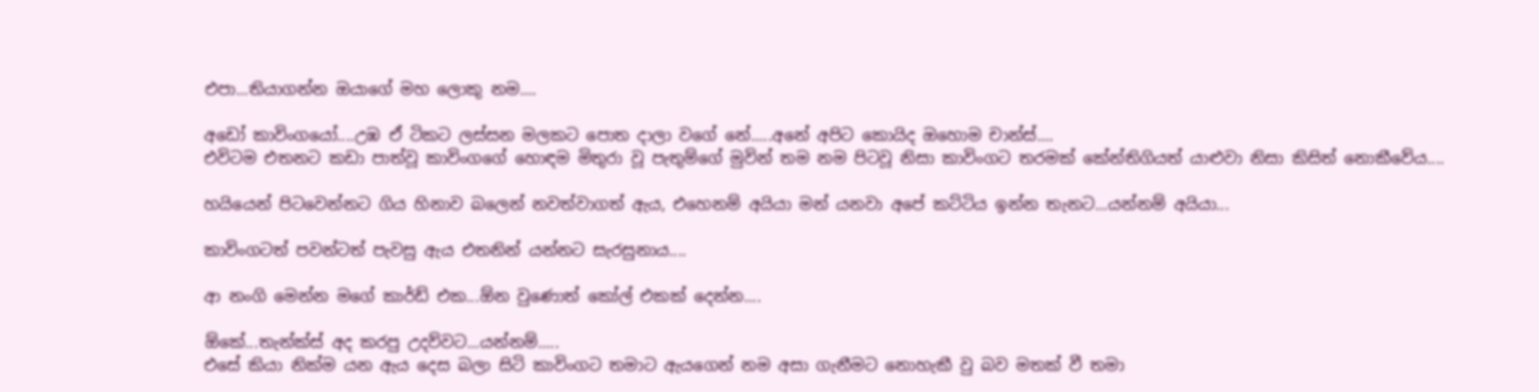එපා...තියාගන්න ඔයාගේ මහ ලොකු නම....

අඩෝ කාවිංගයෝ....උඹ ඒ ටිකට ලස්සන මලකට පොත දාලා වගේ නේ.....අනේ අපිට කොයිද ඔහොම චාන්ස්....
එවිටම එතනට කඩා පාත්වූ කාවිංගගේ හොඳම මිතුරා වූ පැතුම්ගේ මුවින් තම නම පිටවූ නිසා කාවිංගට තරමක් කේන්තිගියත් යාළුවා නිසා කිසිත් නොකීවේය....

හයියෙන් පිටවෙන්නට ගිය හිනාව බලෙන් නවත්වාගත් ඇය, එහෙනම් අයියා මන් යනවා අපේ කට්ටිය ඉන්න තැනට...යන්නම් අයියා...

කාවිංගටත් පවන්ටත් පැවසු ඇය එතනින් යන්නට සැරසුනාය....

ආ නංගි මෙන්න මගේ කාර්ඩ් එක...ඕන වුණොත් කෝල් එකක් දෙන්න....

ඕකේ...තැන්ක්ස් අද කරපු උදව්වට...යන්නම්.....
එසේ කියා නික්ම යන ඇය දෙස බලා සිටි කාවිංගට තමාට ඇයගෙන් නම අසා ගැනීමට නොහැකී වු බව මතක් වී තමා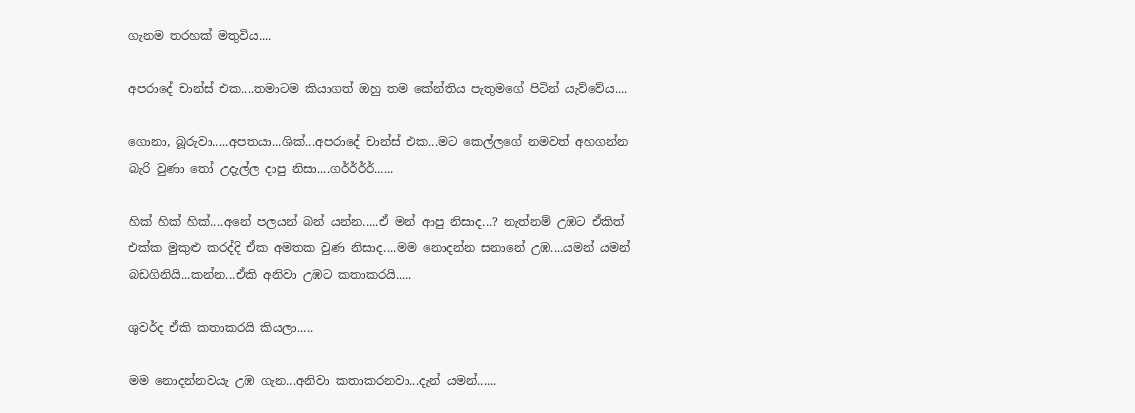ගැනම තරහක් මතුවිය....

අපරාදේ චාන්ස් එක....තමාටම කියාගත් ඔහු තම කේන්තිය පැතුමගේ පිටින් යැව්වේය....

ගොනා, බූරුවා.....අපතයා...ශික්...අපරාදේ චාන්ස් එක...මට කෙල්ලගේ නමවත් අහගන්න බැරි වුණා තෝ උදැල්ල දාපු නිසා....ගර්ර්ර්ර්......

හික් හික් හික්....අනේ පලයන් බන් යන්න.....ඒ මන් ආපු නිසාද...? නැත්නම් උඹට ඒකිත් එක්ක මුකුළු කරද්දි ඒක අමතක වුණ නිසාද....මම නොදන්න සනානේ උඹ....යමන් යමන් බඩගිනියි...කන්න...ඒකි අනිවා උඹට කතාකරයි.....

ශුවර්ද ඒකි කතාකරයි කියලා.....

මම නොදන්නවයැ උඹ ගැන...අනිවා කතාකරනවා...දැන් යමන්......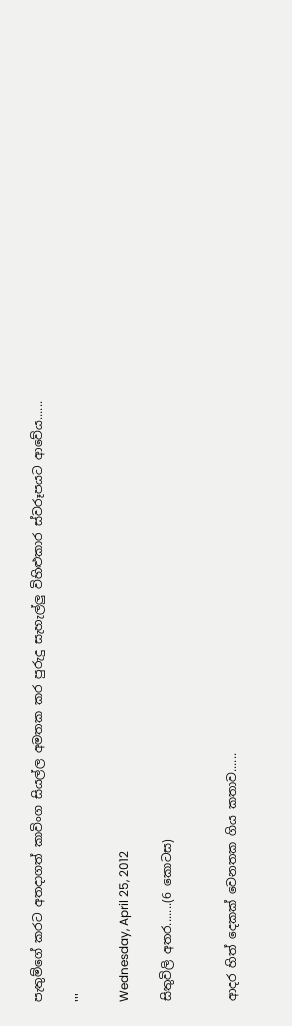පැතුම්ගේ කරට අතදාගත් කාවිංග සියල්ල අමතක කර පුරුදු සැහැල්ලු විහිළුකාර ස්වරූපයට ආවේය......

'''

Wednesday, April 25, 2012

සිතුවිලි අතර.......(6 කොටස)


ආදර හිත් දෙකක් වෙනතක ගිය කතාව......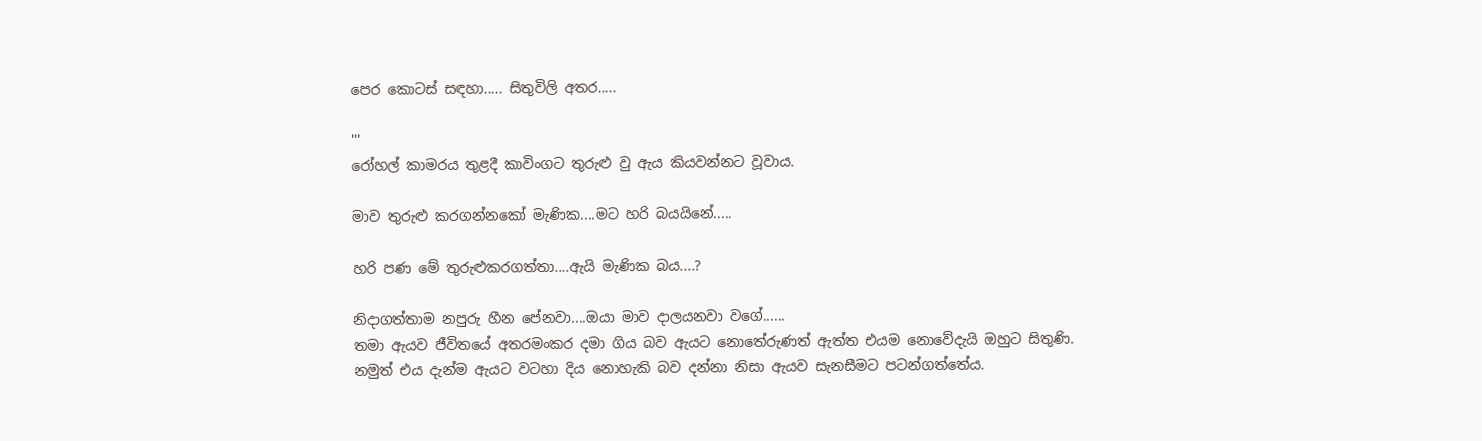පෙර කොටස් සඳහා..... සිතුවිලි අතර.....

'''
රෝහල් කාමරය තුළදී කාවිංගට තුරුළු වු ඇය කියවන්නට වූවාය.

මාව තුරුළු කරගන්නකෝ මැණික....මට හරි බයයිනේ.....

හරි පණ මේ තුරුළුකරගත්තා....ඇයි මැණික බය....?

නිදාගත්තාම නපුරු හීන පේනවා....ඔයා මාව දාලයනවා වගේ......
තමා ඇයව ජීවිතයේ අතරමංකර දමා ගිය බව ඇයට නොතේරුණත් ඇත්ත එයම නොවේදැයි ඔහුට සිතුණි. නමුත් එය දැන්ම ඇයට වටහා දිය නොහැකි බව දන්නා නිසා ඇයව සැනසීමට පටන්ගත්තේය.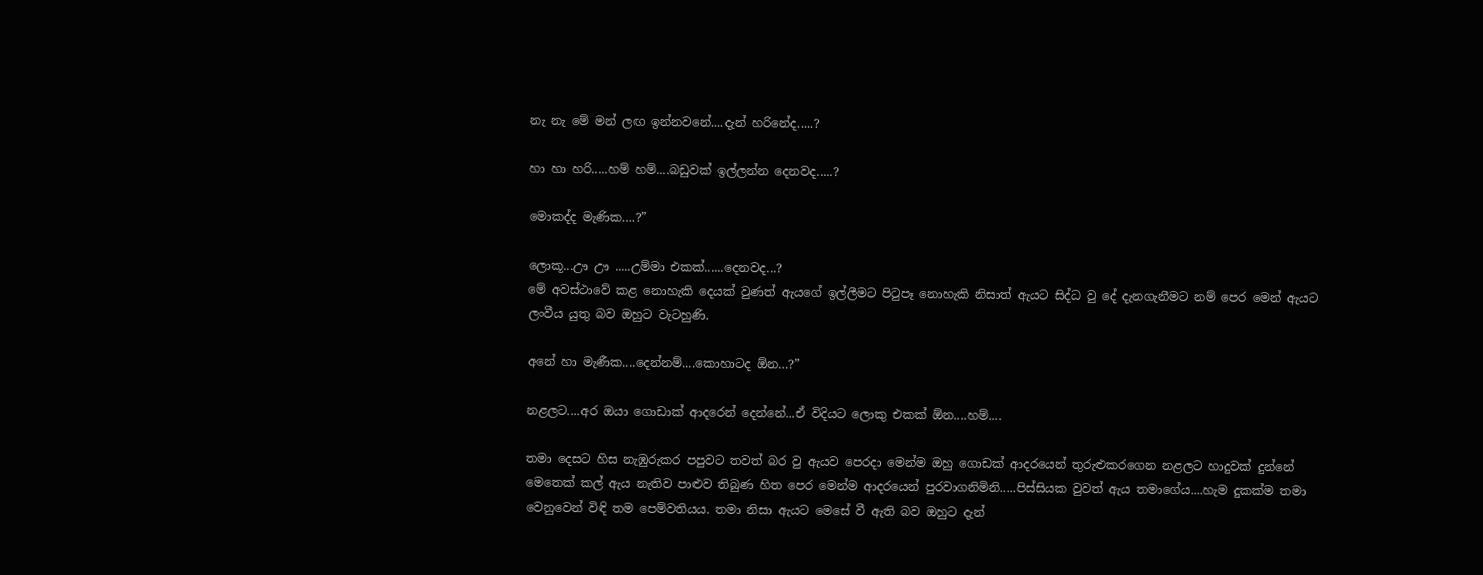නැ නැ මේ මන් ලඟ ඉන්නවනේ....දැන් හරිනේද.....?

හා හා හරි.....හම් හම්....බඩුවක් ඉල්ලන්න දෙනවද.....?

මොකද්ද මැණික….?”

ලොකූ...ඌ ඌ .....උම්මා එකක්......දෙනවද...?
මේ අවස්ථාවේ කළ නොහැකි දෙයක් වුණත් ඇයගේ ඉල්ලීමට පිටුපෑ නොහැකි නිසාත් ඇයට සිද්ධ වු දේ දැනගැනීමට නම් පෙර මෙන් ඇයට ලංවීය යුතු බව ඔහුට වැටහුණි.

අනේ හා මැණීක....දෙන්නම්....කොහාටද ඕන…?”

නළලට....අර ඔයා ගොඩාක් ආදරෙන් දෙන්නේ...ඒ විදියට ලොකු එකක් ඕන....හම්....

තමා දෙසට හිස නැඹුරුකර පපුවට තවත් බර වු ඇයව පෙරදා මෙන්ම ඔහු ගොඩක් ආදරයෙන් තුරුළුකරගෙන නළලට හාදුවක් දුන්නේ මෙතෙක් කල් ඇය නැතිව පාළුව තිබුණ හිත පෙර මෙන්ම ආදරයෙන් පුරවාගනිමිනි.....පිස්සියක වුවත් ඇය තමාගේය....හැම දුකක්ම තමා වෙනුවෙන් විඳි තම පෙම්වතියය. තමා නිසා ඇයට මෙසේ වී ඇති බව ඔහුට දැන්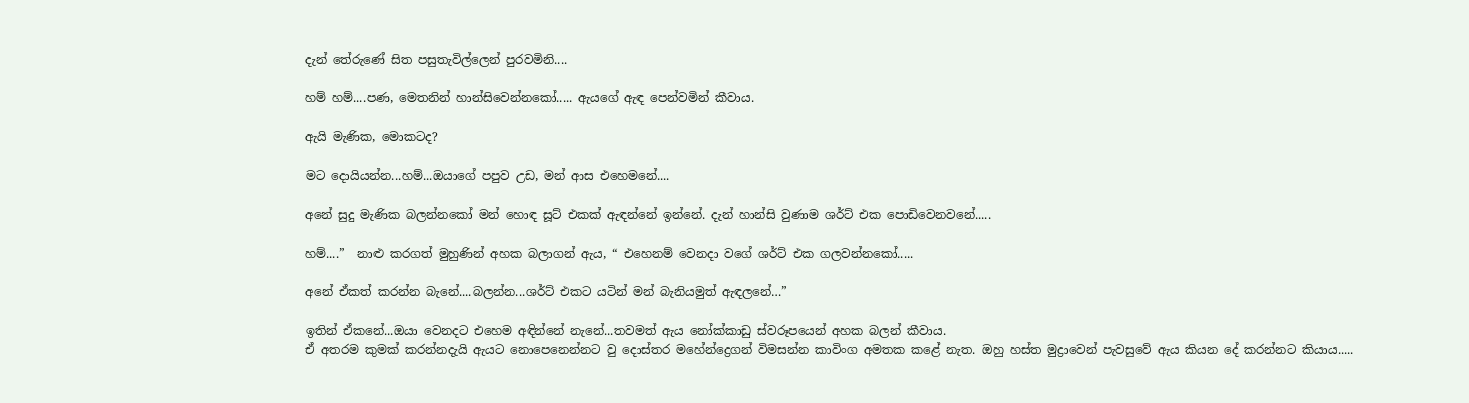දැන් තේරුණේ සිත පසුතැවිල්ලෙන් පුරවමිනි....

හම් හම්....පණ, මෙතනින් හාන්සිවෙන්නකෝ..... ඇයගේ ඇඳ පෙන්වමින් කීවාය.

ඇයි මැණික, මොකටද?

මට දොයියන්න...හම්...ඔයාගේ පපුව උඩ‍, මන් ආස එහෙමනේ....

අනේ සුදු මැණික බලන්නකෝ මන් හොඳ සූට් එකක් ඇඳන්නේ ඉන්නේ. දැන් හාන්සි වුණාම ශර්ට් එක පොඩිවෙනවනේ.....

හම්....”  නාළු කරගත් මුහුණින් අහක බලාගන් ඇය, “ එහෙනම් වෙනදා වගේ ශර්ට් එක ගලවන්නකෝ.....

අනේ ඒකත් කරන්න බැනේ....බලන්න...ශර්ට් එකට යටින් මන් බැනියමුත් ඇඳලනේ…”

ඉතින් ඒකනේ...ඔයා වෙනදට එහෙම අඳින්නේ නැනේ...තවමත් ඇය නෝක්කාඩු ස්වරූපයෙන් අහක බලන් කීවාය.
ඒ අතරම කුමක් කරන්නදැයි ඇයට නොපෙනෙන්නට වු දොස්තර මහේන්ද්‍රෙගන් විමසන්න කාවිංග අමතක කළේ නැත. ඔහු හස්ත මුද්‍රාවෙන් පැවසුවේ ඇය කියන දේ කරන්නට කියාය.....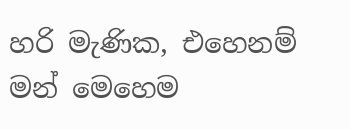හරි මැණික, එහෙනම් මන් මෙහෙම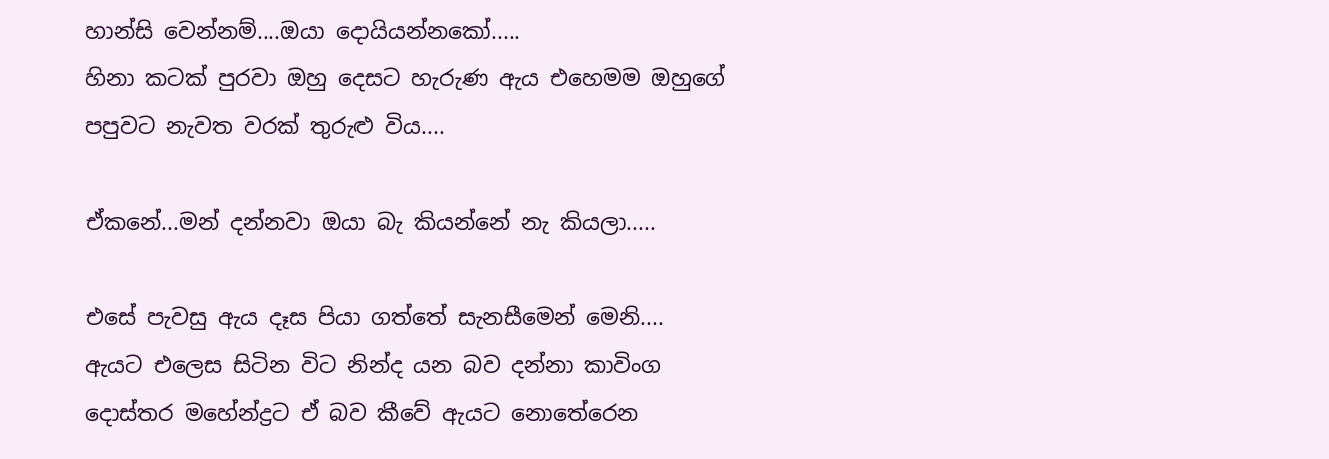හාන්සි වෙන්නම්....ඔයා දොයියන්නකෝ.....
හිනා කටක් පුරවා ඔහු දෙසට හැරුණ ඇය එහෙමම ඔහුගේ පපුවට නැවත වරක් තුරුළු විය....

ඒකනේ...මන් දන්නවා ඔයා බැ කියන්නේ නැ කියලා.....

එසේ පැවසු ඇය දෑස පියා ගත්තේ සැනසීමෙන් මෙනි....
ඇයට එලෙස සිටින විට නින්ද යන බව දන්නා කාවිංග දොස්තර මහේන්ද්‍රට ඒ බව කීවේ ඇයට නොතේරෙන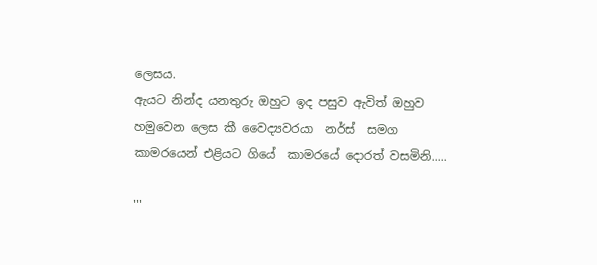ලෙසය.
ඇයට නින්ද යනතුරු ඔහුට ඉද පසුව ඇවිත් ඔහුව හමුවෙන ලෙස කී වෛද්‍යවරයා  නර්ස්  සමග කාමරයෙන් එළියට ගියේ  කාමරයේ දොරත් වසමිනි.....

'''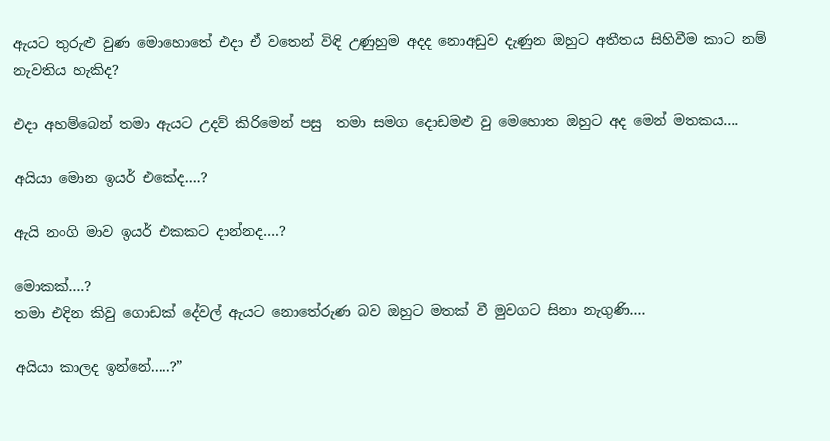ඇයට තුරුළු වුණ මොහොතේ එදා ඒ වතෙන් විඳි උණුහුම අදද නොඅඩුව දැණුන ඔහුට අතීතය සිහිවීම කාට නම් නැවතිය හැකිද?

එදා අහම්බෙන් තමා ඇයට උදව් කිරිමෙන් පසු  තමා සමග දොඩමළු වු මෙහොත ඔහුට අද මෙන් මතකය....

අයියා මොන ඉයර් එකේද….?

ඇයි නංගි මාව ඉයර් එකකට දාන්නද….?

මොකක්….?
තමා එදින කිවු ගොඩක් දේවල් ඇයට නොතේරුණ බව ඔහුට මතක් වී මුවගට සිනා නැගුණි....

අයියා කාලද ඉන්නේ.....?”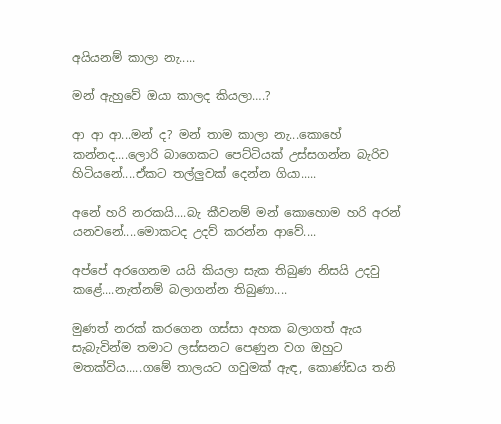අයියනම් කාලා නැ.....

මන් ඇහුවේ ඔයා කාලද කියලා….?

ආ ආ ආ...මන් ද? මන් තාම කාලා නැ...කොහේ කන්නද....ලොරි බාගෙකට පෙට්ටියක් උස්සගන්න බැරිව හිටියනේ....ඒකට තල්ලුවක් දෙන්න ගියා.....

අනේ හරි නරකයි....බැ කීවනම් මන් කොහොම හරි අරන් යනවනේ....මොකටද උදව් කරන්න ආවේ....

අප්පේ අරගෙනම යයි කියලා සැක තිබුණ නිසයි උදවු කළේ....නැත්නම් බලාගන්න තිබුණා....

මුණත් නරක් කරගෙන ගස්සා අහක බලාගත් ඇය සැබැවින්ම තමාට ලස්සනට පෙණුන වග ඔහුට මතක්විය.....ගමේ තාලයට ගවුමක් ඇඳ, කොණ්ඩය තනි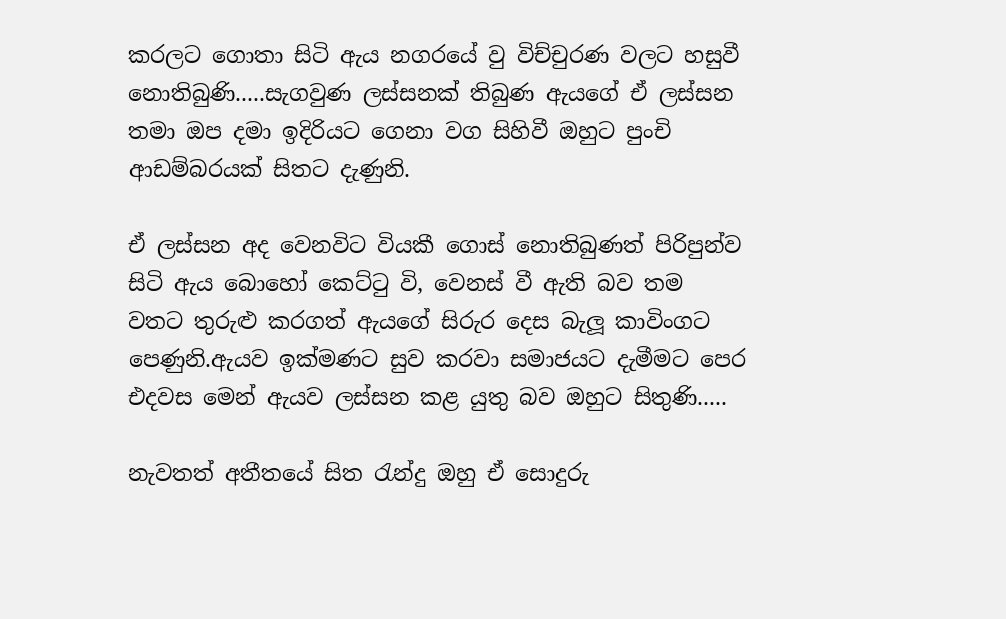කරලට ගොතා සිටි ඇය නගරයේ වු විච්චුරණ වලට හසුවී නොතිබුණි.....සැගවුණ ලස්සනක් තිබුණ ඇයගේ ඒ ලස්සන තමා ඔප දමා ඉදිරියට ගෙනා වග සිහිවී ඔහුට පුංචි ආඩම්බරයක් සිතට දැණුනි.

ඒ ලස්සන අද වෙනවිට වියකී ගොස් නොතිබුණත් පිරිපුන්ව සිටි ඇය බොහෝ කෙට්ටු වි, වෙනස් වී ඇති බව තම වතට තුරුළු කරගත් ඇයගේ සිරුර දෙස බැලූ කාවිංගට පෙණුනි.ඇයව ඉක්මණට සුව කරවා සමාජයට දැමීමට පෙර එදවස මෙන් ඇයව ලස්සන කළ යුතු බව ඔහුට සිතුණි.....

නැවතත් අතීතයේ සිත රැන්දු ඔහු ඒ සොදුරු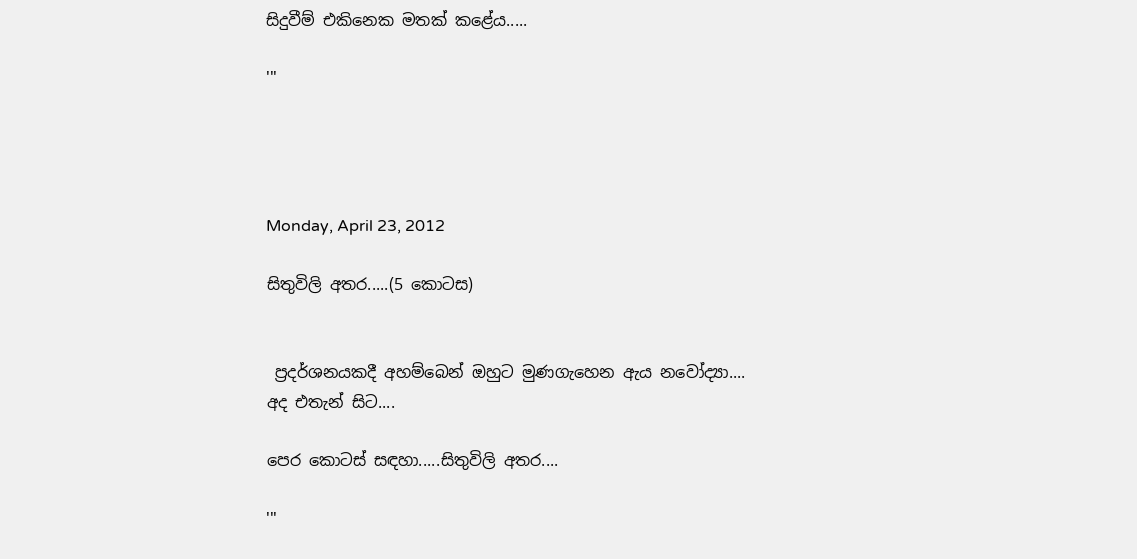සිදුවීම් එකිනෙක මතක් කළේය.....

'''




Monday, April 23, 2012

සිතුවිලි අතර.....(5 කොටස)


 ප්‍රදර්ශනයකදී අහම්බෙන් ඔහුට මුණගැහෙන ඇය නවෝද්‍යා....
අද එතැන් සිට....

පෙර කොටස් සඳහා.....සිතුවිලි අතර....

'''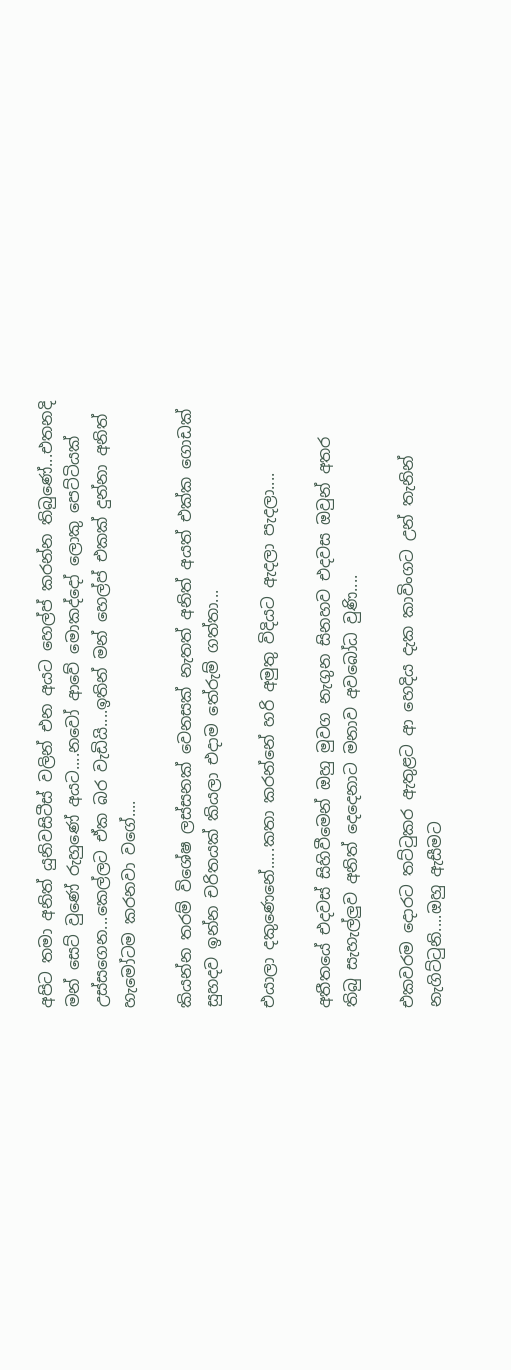අපිට තමා අනිත් යුනිවසිටීස් වලින් එන අයට හෙල්ප් කරන්න තිබු‍ණේ...එතනදි මන් සෙට් වු‍ණේ රුහු‍ණේ අයට....නවෝ ආවේ මොකද්දෝ ලොකු පෙට්ටියක් උස්සගෙන...කෙල්ලට ඒක බර වැඩියි....ඉතින් මන් හෙල්ප් එකක් දුන්නා අනිත් හැමෝටම කරනවා වගේ....

කියන්න තරම් විශේෂ ලස්සනක් වෙනසක් නැතත් අනිත් අයත් එක්ක ගොඩක් සුහදව ඉන්න චරිතයක් කියලා එදාම තේරුම් ගත්තා...

එයාලා දකුණෙනේ.....කතා කරන්නේ හරි අමුතු විදියට ඇදලා පැදලා....

අතීතයේ එදවස් සිහිවීමෙන් ඔහු මුවග නැගුන සිනහව එදවස ඔවුන් අතර තිබු සැහැල්ලුව අනිත් දෙදෙනාට මනාව අවබෝධ වුණි....

එකවරම දොරට තට්ටුකර ඇතුළට ආ හෙදිය දැක කාවිංගට උන් තැනින් නැගිට්ටුනි....ඔහු ඇසීමට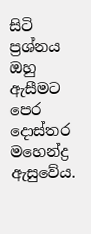සිටි ප්‍රශ්නය ඔහු ඇසීමට පෙර දොස්තර මහෙන්ද්‍ර ඇසුවේය.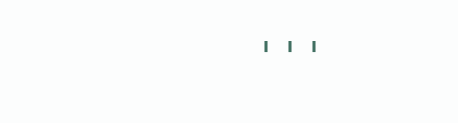'''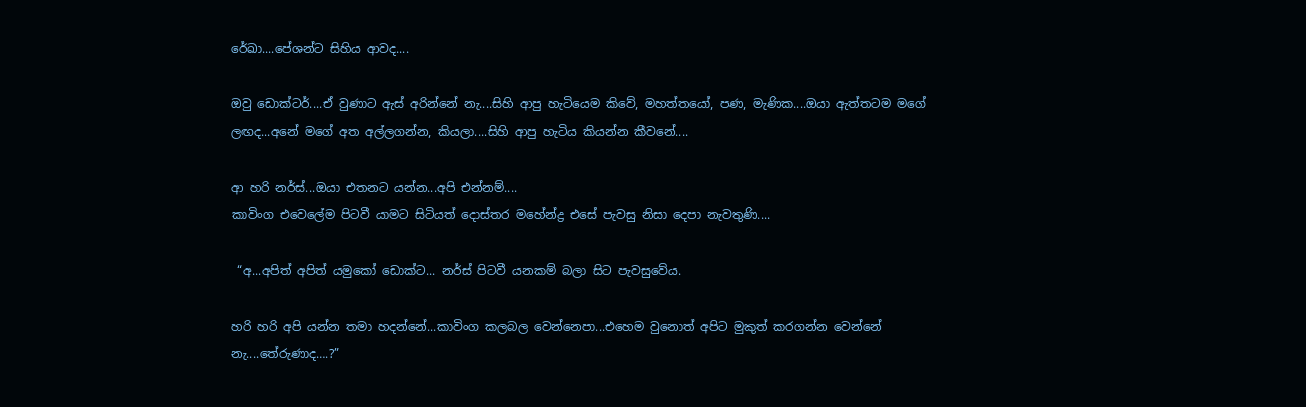රේඛා....පේශන්ට සිහිය ආවද....

ඔවු ඩොක්ටර්....ඒ වුණාට ඇස් අරින්නේ නැ....සිහි ආපු හැටියෙම කිවේ, මහත්තයෝ, පණ, මැණික....ඔයා ඇත්තටම මගේ ලඟද...අනේ මගේ අත අල්ලගන්න, කියලා....සිහි ආපු හැටිය කියන්න කීවනේ....

ආ හරි නර්ස්...ඔයා එතනට යන්න...අපි එන්නම්....
කාවිංග එවෙලේම පිටවී යාමට සිටියත් දොස්තර මහේන්ද්‍ර එසේ පැවසු නිසා දෙපා නැවතුණි....

 “අ...අපිත් අපිත් යමුකෝ ඩොක්ට... නර්ස් පිටවී යනකම් බලා සිට පැවසුවේය.

හරි හරි අපි යන්න තමා හදන්නේ...කාවිංග කලබල වෙන්නෙපා...එහෙම වුනොත් අපිට මුකුත් කරගන්න වෙන්නේ නැ....තේරුණාද….?”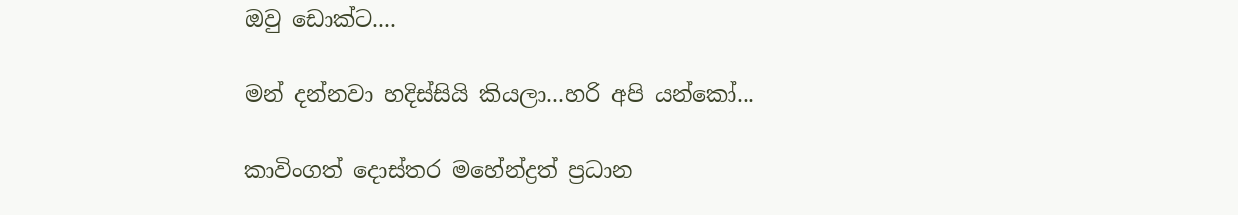ඔවු ඩොක්ට....

මන් දන්නවා හදිස්සියි කියලා...හරි අපි යන්කෝ...

කාවිංගත් දොස්තර මහේන්ද්‍රත් ප්‍රධාන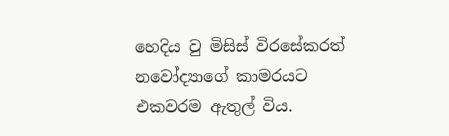හෙදිය වු මිසිස් විරසේකරත් නවෝද්‍යාගේ කාමරයට එකවරම ඇතුල් විය.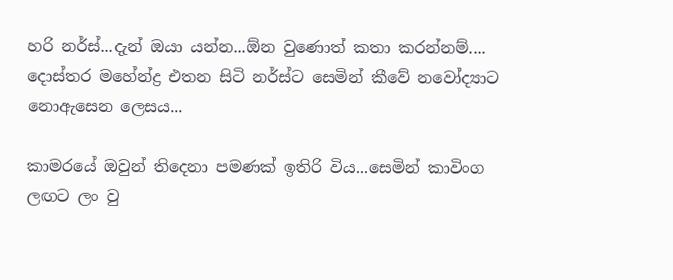හරි නර්ස්...දැන් ඔයා යන්න...ඕන වුණොත් කතා කරන්නම්.... දොස්තර මහේන්ද්‍ර එතන සිටි නර්ස්ට සෙමින් කීවේ නවෝද්‍යාට නොඇසෙන ලෙසය...

කාමරයේ ඔවුන් තිදෙනා පමණක් ඉතිරි විය...සෙමින් කාවිංග ලඟට ලං වු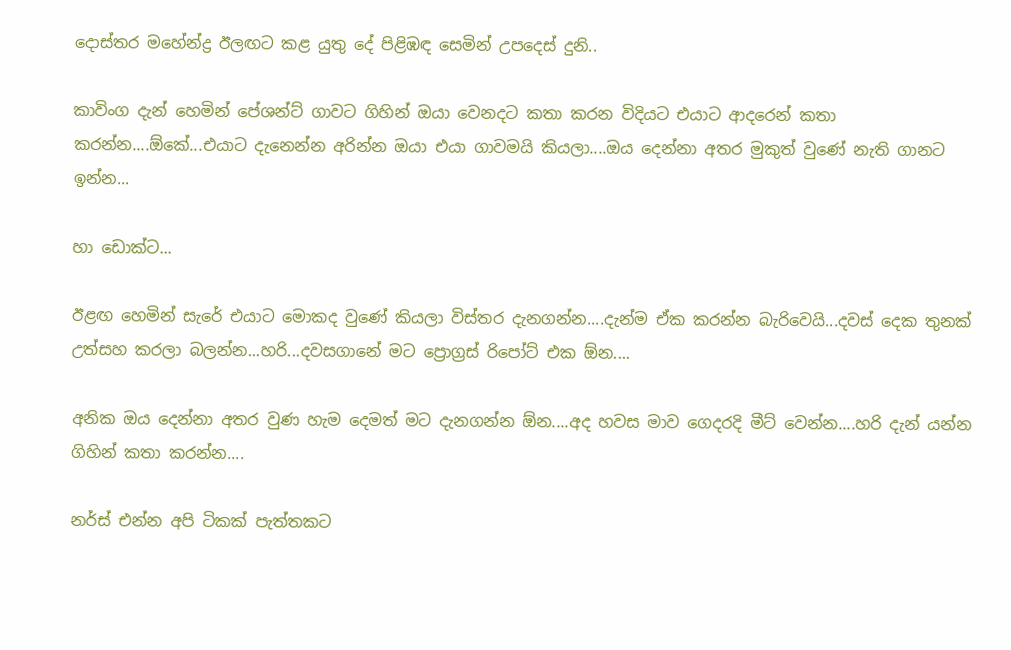දොස්තර මහේන්ද්‍ර ඊලඟට කළ යුතු දේ පිළිඹඳ සෙමින් උපදෙස් දුනි..

කාවිංග දැන් හෙමින් පේශන්ට් ගාවට ගිහින් ඔයා වෙනදට කතා කරන විදියට එයාට ආදරෙන් කතා කරන්න....ඕකේ...එයාට දැනෙන්න අරින්න ඔයා එයා ගාවමයි කියලා....ඔය දෙන්නා අතර මුකුත් වුණේ නැති ගානට ඉන්න...

හා ඩොක්ට...

ඊළඟ හෙමින් සැරේ එයාට මොකද වුණේ කියලා විස්තර දැනගන්න....දැන්ම ඒක කරන්න බැරිවෙයි...දවස් දෙක තුනක් උත්සහ කරලා බලන්න...හරි...දවසගානේ මට ප්‍රොග්‍රස් රිපෝට් එක ඕන....

අනික ඔය දෙන්නා අතර වුණ හැම දෙමත් මට දැනගන්න ඕන....අද හවස මාව ගෙදරදි මීට් වෙන්න....හරි දැන් යන්න ගිහින් කතා කරන්න....

නර්ස් එන්න අපි ටිකක් පැත්තකට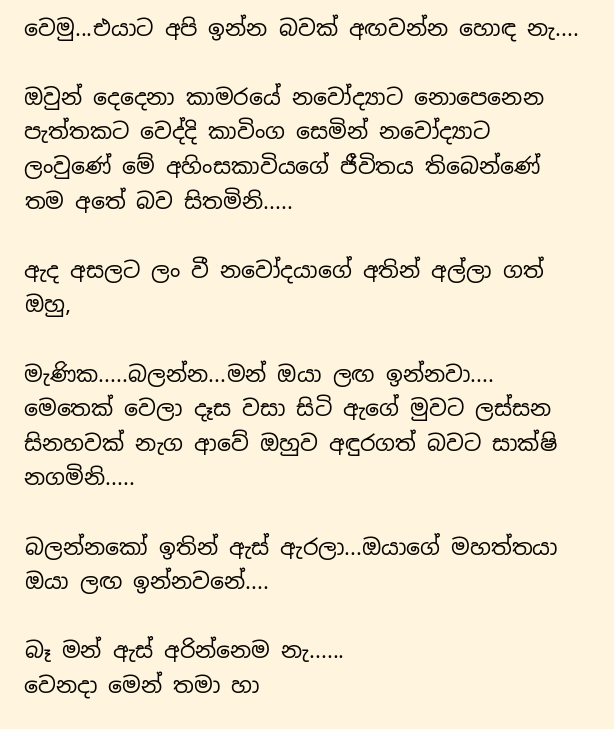වෙමු...එයාට අපි ඉන්න බවක් අඟවන්න හොඳ නැ....

ඔවුන් දෙදෙනා කාමරයේ නවෝද්‍යාට නොපෙනෙන පැත්තකට වෙද්දි කාවිංග සෙමින් නවෝද්‍යාට ලංවුණේ මේ අහිංසකාවියගේ ජීවිතය තිබෙන්ණේ තම අතේ බව සිතමිනි.....

ඇද අසලට ලං වී නවෝදයාගේ අතින් අල්ලා ගත් ඔහු,

මැණික.....බලන්න...මන් ඔයා ලඟ ඉන්නවා....
මෙතෙක් වෙලා දෑස වසා සිටි ඇගේ මුවට ලස්සන සිනහවක් නැග ආවේ ඔහුව අඳුරගත් බවට සාක්ෂි නගමිනි.....

බලන්නකෝ ඉතින් ඇස් ඇරලා...ඔයාගේ මහත්තයා ඔයා ලඟ ඉන්නවනේ....

බෑ මන් ඇස් අරින්නෙම නැ......
වෙනදා මෙන් තමා හා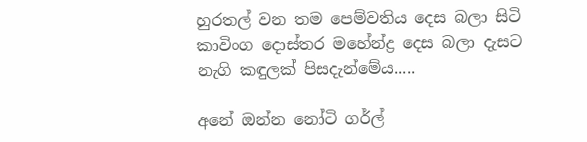හුරතල් වන තම පෙම්වතිය දෙස බලා සිටි කාවිංග දොස්තර මහේන්ද්‍ර දෙස බලා දැසට නැගි කඳුලක් පිසදැන්මේය.....

අනේ ඔන්න නෝටි ගර්ල්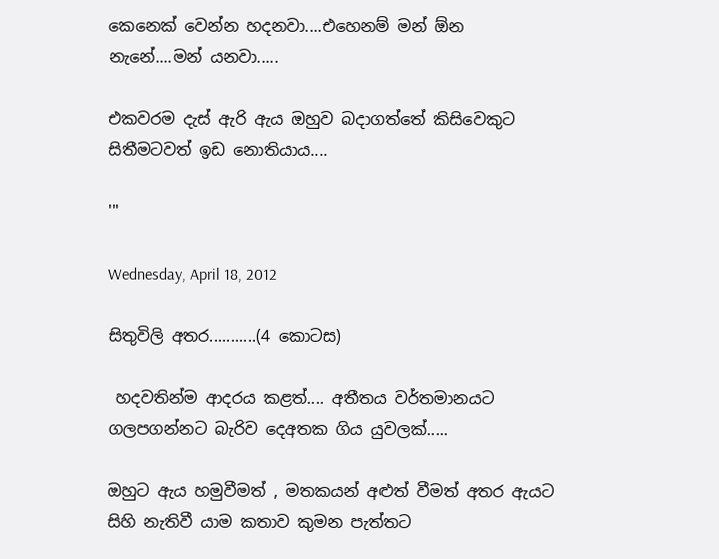කෙනෙක් වෙන්න හදනවා....එහෙනම් මන් ඕන නැනේ....මන් යනවා.....

එකවරම දැස් ඇරි ඇය ඔහුව බදාගත්තේ කිසිවෙකුට සිතීමටවත් ඉඩ නොතියාය....

'''

Wednesday, April 18, 2012

සිතුවිලි අතර...........(4 කොටස)

 හදවතින්ම ආදරය කළත්.... අතීතය වර්තමානයට ගලපගන්නට බැරිව දෙඅතක ගිය යුවලක්.....

ඔහුට ඇය හමුවීමත් , මතකයන් අළුත් වීමත් අතර ඇයට සිහි නැතිවී යාම කතාව කුමන පැත්තට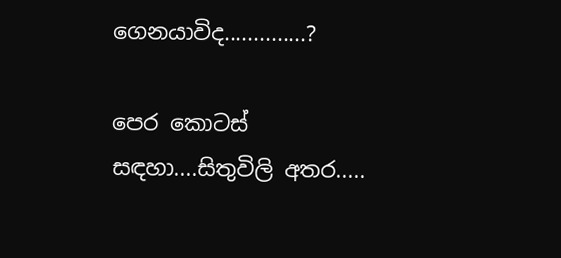ගෙනයාවිද..............?

පෙර කොටස් සඳහා....සිතුවිලි අතර.....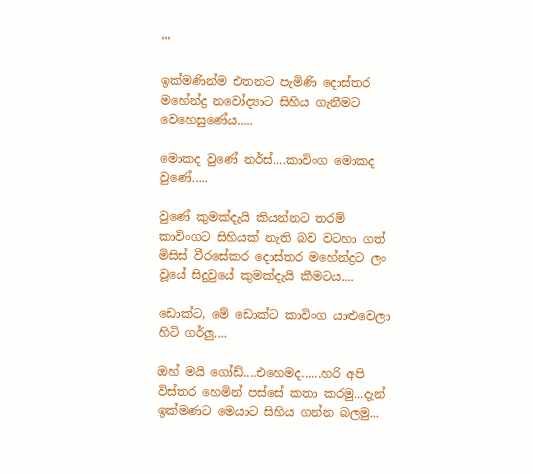'''

ඉක්මණින්ම එතනට පැමිණි දොස්තර මහේන්ද්‍ර නවෝද්‍යාට සිහිය ගැනීමට වෙහෙසුණේය.....

මොකද වු‍ණේ නර්ස්....කාවිංග මොකද වුණේ.....

වුණේ කුමක්දැයි කියන්නට තරම් කාවිංගට සිහියක් නැති බව වටහා ගත් මිසිස් වීරසේකර දොස්තර මහේන්ද්‍රට ලං වූයේ සිදුවුයේ කුමක්දැයි කීමටය....

ඩොක්ට, මේ ඩොක්ට කාවිංග යාළුවෙලා හිටි ගර්ලු....

ඔහ් මයි ගෝඩ්....එහෙමද......හරි අපි විස්තර හෙමින් පස්සේ කතා කරමු...දැන් ඉක්මණට මෙයාට සිහිය ගන්න බලමු...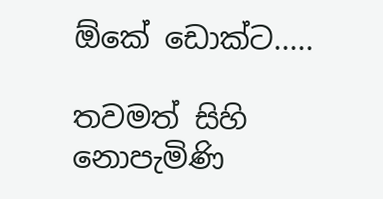ඕකේ ඩොක්ට.....

තවමත් සිහි නොපැමිණි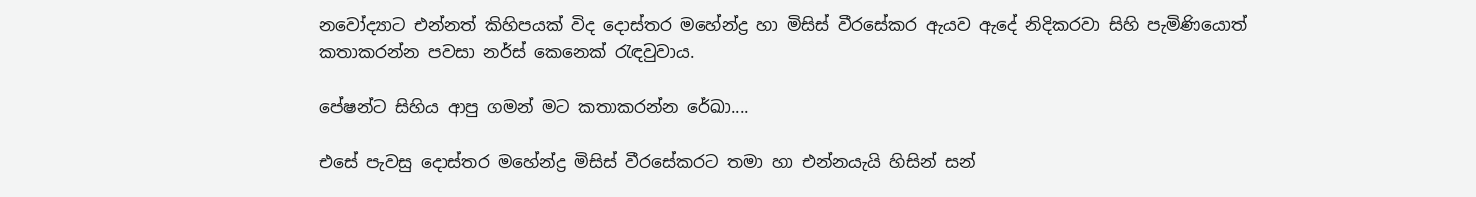නවෝද්‍යාට එන්නත් කිහිපයක් විද දොස්තර මහේන්ද්‍ර හා මිසිස් වීරසේකර ඇයව ඇදේ නිදිකරවා සිහි පැමිණියොත් කතාකරන්න පවසා නර්ස් කෙනෙක් රැඳවුවාය.

පේෂන්ට සිහිය ආපු ගමන් මට කතාකරන්න රේඛා....

එසේ පැවසු දොස්තර මහේන්ද්‍ර මිසිස් වීරසේකරට තමා හා එන්නයැයි හිසින් සන්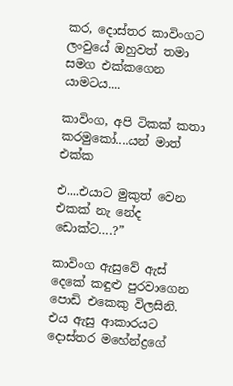කර, දොස්තර කාවිංගට ලංවුයේ ඔහුවත් තමා සමග එක්කගෙන යාමටය....

කාවිංග, අපි ටිකක් කතා කරමුකෝ....යන් මාත් එක්ක

එ....එයාට මුකුත් වෙන එකක් නැ නේද ඩොක්ට….?”

කාවිංග ඇසුවේ ඇස් දෙකේ කඳුළු පුරවාගෙන පොඩි එකෙකු විලසිනි. එය ඇසු ආකාරයට දොස්තර මහේන්ද්‍රගේ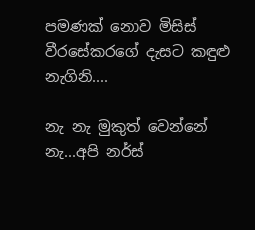පමණක් නොව මිසිස් වීරසේකරගේ දැසට කඳුළු නැගිනි....

නැ නැ මුකුත් වෙන්නේ නැ...අපි නර්ස්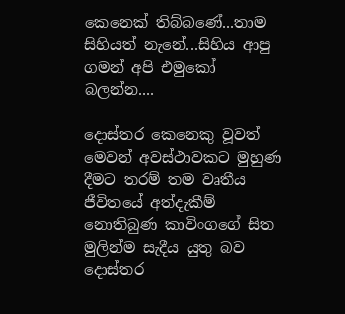කෙනෙක් තිබ්බණේ...තාම සිහියත් නැනේ...සිහිය ආපු ගමන් අපි එමුකෝ බලන්න....

දොස්තර කෙනෙකු වූවත් මෙවන් අවස්ථාවකට මුහුණ දීමට තරම් තම වෘතීය ජීවිතයේ අත්දැකීම් නොතිබුණ කාවිංගගේ සිත මුලින්ම සැදීය යුතු බව දොස්තර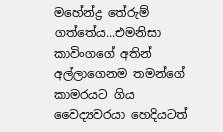මහේන්ද්‍ර තේරුම් ගත්තේය...එමනිසා කාවිංගගේ අතින් අල්ලාගෙනම තමන්ගේ කාමරයට ගිය වෛද්‍යවරයා හෙදියටත්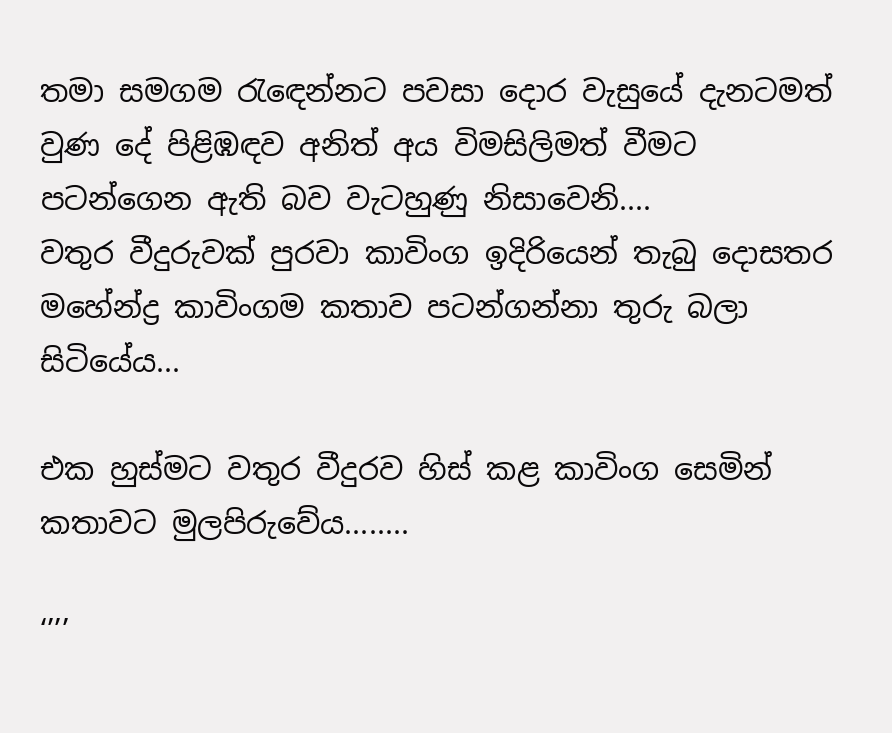තමා සමගම රැ‍ඳෙන්නට පවසා දොර වැසුයේ දැනටමත් වුණ දේ පිළිඹඳව අනිත් අය විමසිලිමත් වීමට පටන්ගෙන ඇති බව වැටහුණු නිසාවෙනි....
වතුර වීදුරුවක් පුරවා කාවිංග ඉදිරියෙන් තැබු දොසතර මහේන්ද්‍ර කාවිංගම කතාව පටන්ගන්නා තුරු බලා සිටියේය...

එක හුස්මට වතුර වීදුරව හිස් කළ කාවිංග සෙමින් කතාවට මුලපිරුවේය........

‘’’’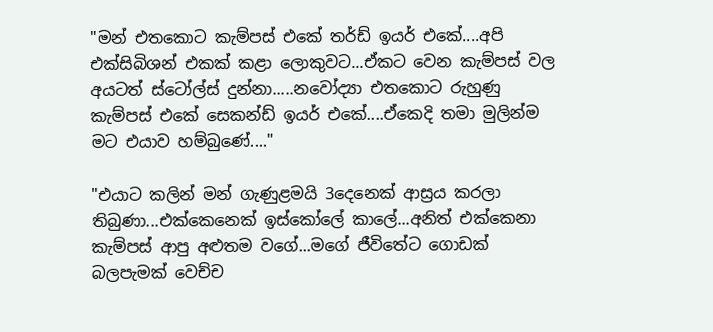"මන් එතකොට කැම්පස් එකේ තර්ඩ් ඉයර් එකේ....අපි එක්සිබිශන් එකක් කළා ලොකුවට...ඒකට වෙන කැම්පස් වල අයටත් ස්ටෝල්ස් දුන්නා.....නවෝද්‍යා එතකොට රුහුණු කැම්පස් එකේ සෙකන්ඩ් ඉයර් එකේ....ඒකෙදි තමා මුලින්ම මට එයාව හම්බුණේ...."

"එයාට කලින් මන් ගැණුළමයි 3දෙනෙක් ආස්‍රය කරලා තිබුණා...එක්කෙනෙක් ඉස්කෝලේ කාලේ...අනිත් එක්කෙනා කැම්පස් ආපු අළුතම වගේ...මගේ ජීවිතේට ගොඩක් බලපැමක් වෙච්ච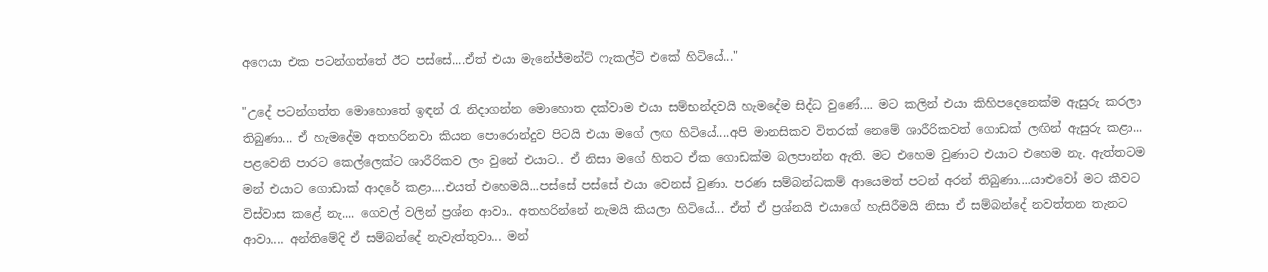අෆෙයා එක පටන්ගත්තේ ඊට පස්සේ....ඒත් එයා මැනේජ්මන්ට් ෆැකල්ටි එකේ හිටියේ..."

"උදේ පටන්ගත්ත මොහොතේ ඉඳන් රැ නිදාගන්න මොහොත දක්වාම එයා සම්භන්දවයි හැමදේම සිද්ධ වුණේ.... මට කලින් එයා කිහිපදෙනෙක්ම ඇසුරු කරලා තිබුණා... ඒ හැමදේම අතහරිනවා කියන පොරොන්දුව පිටයි එයා මගේ ලඟ හිටියේ....අපි මානසිකව විතරක් නෙමේ ශාරීරිකවත් ගොඩක් ලඟින් ඇසුරු කළා... පළවෙනි පාරට කෙල්ලෙක්ට ශාරීරිකව ලං වුනේ එයාට.. ඒ නිසා මගේ හිතට ඒක ගොඩක්ම බලපාන්න ඇති. මට එහෙම වුණාට එයාට එහෙම නැ. ඇත්තටම මන් එයාට ගොඩාක් ආදරේ කළා....එයත් එහෙමයි...පස්සේ පස්සේ එයා වෙනස් වුණා. පරණ සම්බන්ධකම් ආයෙමත් පටන් අරන් තිබුණා....යාළුවෝ මට කීවට විස්වාස කළේ නැ.... ගෙවල් වලින් ප්‍රශ්න ආවා.. අතහරින්නේ නැමයි කියලා හිටියේ... ඒත් ඒ ප්‍රශ්නයි එයාගේ හැසිරීමයි නිසා ඒ සම්බන්දේ නවත්තන තැනට ආවා.... අන්තිමේදි ඒ සම්බන්දේ නැවැත්තුවා... මන්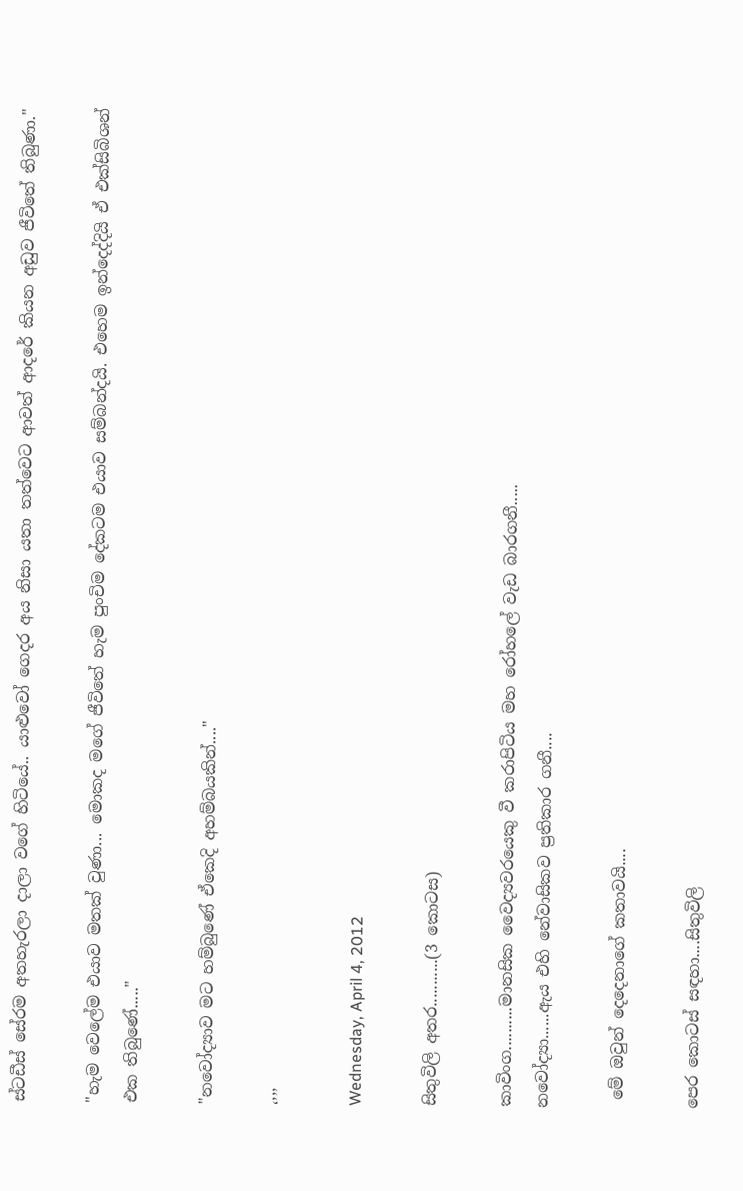ස්ටඩීස් සේරම අතහැරලා දාලා වගේ හිටියේ.. යාළුවෝ ගෙදර අය නිසා යතා තත්වෙට ආවත් ආදරේ කියන අඩුව ජීවිතේ තිබුණා."

"හැම වෙලේම එයාව මතක් වුණා... මොකද මගේ ජීවිතේ හැම පුංචිම දේකටම එයාව සම්බන්දයි. එහෙම ඉන්දෙද්දියි ඒ එක්සිබිශන් එක තිබුණේ....."

"නවෝද්‍යාව මට හම්බුණේ ඒකෙදි අහම්බයකින්...."

‘’’’

Wednesday, April 4, 2012

සිතුවිලි අතර...........(3 කොටස)

කාවිංග..........මානසික වෛද්‍යවරයෙකු වී කරාපිටිය මහ රෝහලේ වැඩ බාරගනී.....
නවෝද්‍යා......ඇය එහි නේවාසිකව ප්‍රතිකාර ගනී....

 මේ ඔවුන් දෙදෙනාගේ කතාවයි....

පෙර කොටස් සඳහා....සිතුවිලි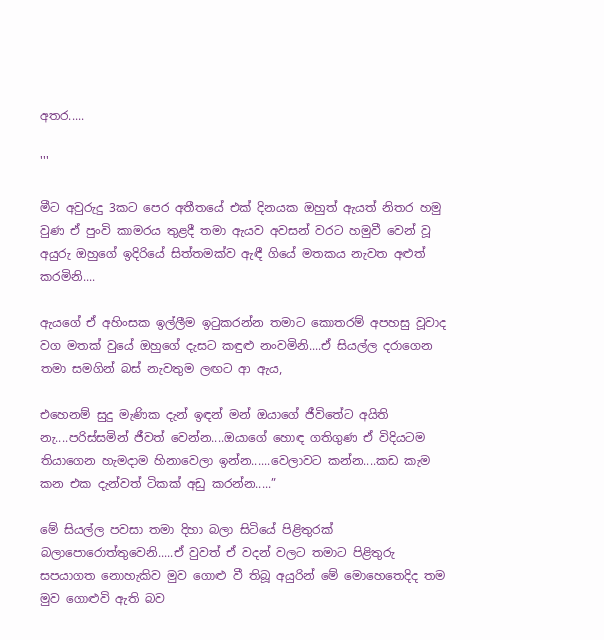අතර.....

'''

මීට අවුරුදු 3කට පෙර අතීතයේ එක් දිනයක ඔහුත් ඇයත් නිතර හමු වුණ ඒ පුංවි කාමරය තුළදී තමා ඇයව අවසන් වරට හමුවී වෙන් වූ අයුරු ඔහුගේ ඉදිරියේ සිත්තමක්ව ඇඳී ගියේ මතකය නැවත අළුත් කරමිනි....

ඇයගේ ඒ අහිංසක ඉල්ලීම ඉටුකරන්න තමාට කොතරම් අපහසු වූවාද වග මතක් වුයේ ඔහුගේ දැසට කඳුළු නංවමිනි....ඒ සියල්ල දරාගෙන තමා සමගින් බස් නැවතුම ලඟට ආ ඇය,

එහෙනම් සුදු මැණික දැන් ඉඳන් මන් ඔයාගේ ජීවිතේට අයිති නැ....පරිස්සමින් ජීවත් වෙන්න....ඔයාගේ හොඳ ගතිගුණ ඒ විදියටම තියාගෙන හැමදාම හිනාවෙලා ඉන්න......වෙලාවට කන්න....කඩ කැම කන එක දැන්වත් ටිකක් අඩු කරන්න.....”

මේ සියල්ල පවසා තමා දිහා බලා සිටියේ පිළිතුරක් බලාපොරොත්තුවෙනි.....ඒ වුවත් ඒ වදන් වලට තමාට පිළිතුරු සපයාගත නොහැකිව මුව ගොළු වී තිබූ අයුරින් මේ මොහෙතෙදිද තම මුව ගොළුවි ඇති බව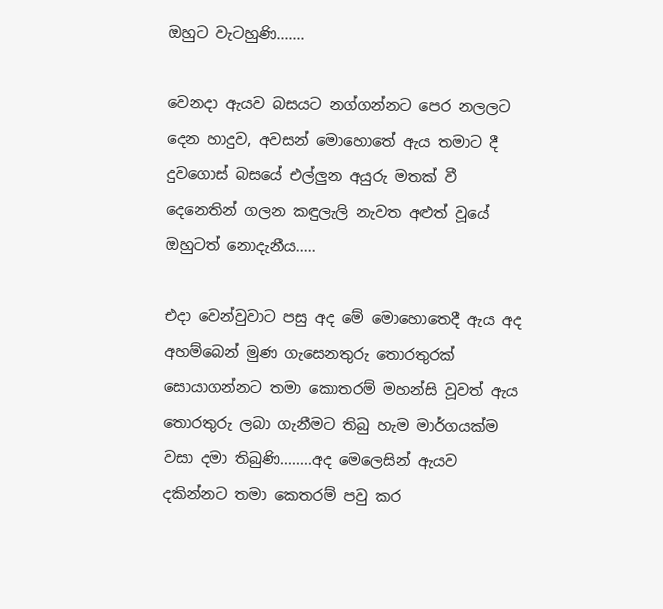ඔහුට වැටහුණි.......

වෙනදා ඇයව බසයට නග්ගන්නට පෙර නලලට දෙන හාදුව, අවසන් මොහොතේ ඇය තමාට දී දුවගොස් බසයේ එල්ලුන අයුරු මතක් වී දෙනෙතින් ගලන කඳුලැලි නැවත අළුත් වූයේ ඔහුටත් නොදැනීය.....

එදා වෙන්වුවාට පසු අද මේ මොහොතෙදී ඇය අද අහම්බෙන් මුණ ගැසෙනතුරු තොරතුරක් සොයාගන්නට තමා කොතරම් මහන්සි වූවත් ඇය තොරතුරු ලබා ගැනීමට තිබු හැම මාර්ගයක්ම වසා දමා තිබුණි........අද මෙලෙසින් ඇයව දකින්නට තමා කෙතරම් පවු කර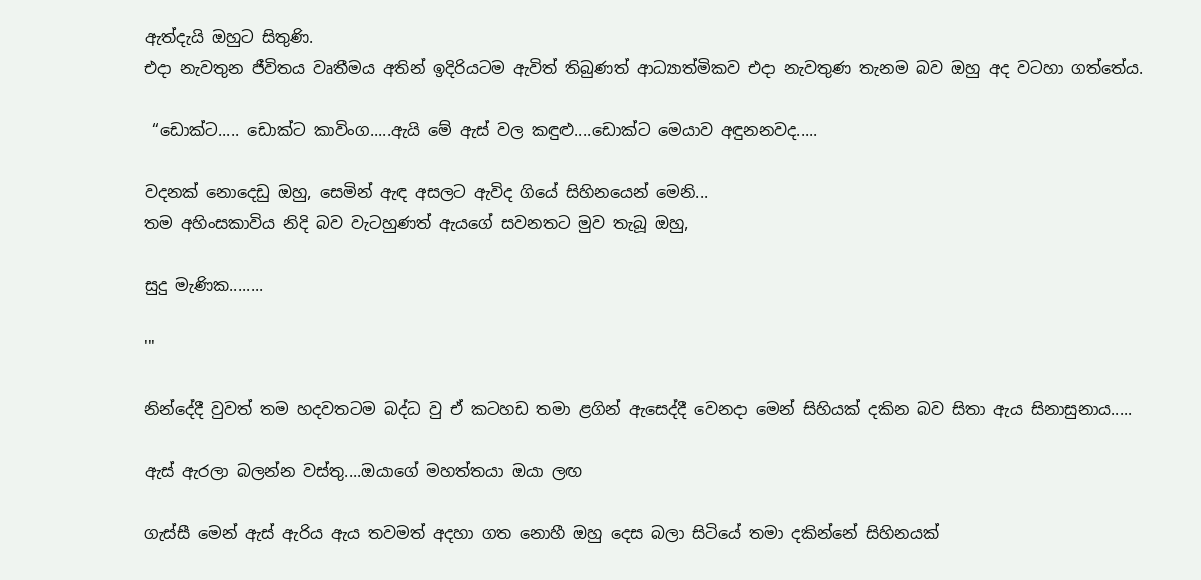ඇත්දැයි ඔහුට සිතුණි.
එදා නැවතුන ජීවිතය වෘතීමය අතින් ඉදිරියටම ඇවිත් තිබුණත් ආධ්‍යාත්මිකව එදා නැවතුණ තැනම බව ඔහු අද වටහා ගත්තේය.

 “ඩොක්ට..... ඩොක්ට කාවිංග.....ඇයි මේ ඇස් වල කඳුළු....ඩොක්ට මෙයාව අඳුනනවද.....

වදනක් නොදෙඩු ඔහු, සෙමින් ඇඳ අසලට ඇවිද ගියේ සිහිනයෙන් මෙනි...
තම අහිංසකාවිය නිදි බව වැටහුණත් ඇයගේ සවනතට මුව තැබූ ඔහු,

සුදු මැණික........

'''

නින්දේදී වුවත් තම හදවතටම බද්ධ වු ඒ කටහඩ තමා ළගින් ඇසෙද්දී වෙනදා මෙන් සිහියක් දකින බව සිතා ඇය සිනාසුනාය.....

ඇස් ඇරලා බලන්න වස්තු....ඔයාගේ මහත්තයා ඔයා ලඟ

ගැස්සී මෙන් ඇස් ඇරිය ඇය තවමත් අදහා ගත නොහී ඔහු දෙස බලා සිටියේ තමා දකින්නේ සිහිනයක්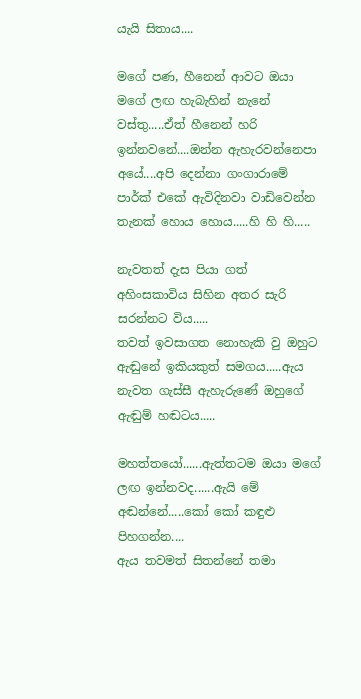යැයි සිතාය....

මගේ පණ, හීනෙන් ආවට ඔයා මගේ ලඟ හැබැහින් නැනේ වස්තු.....ඒත් හීනෙන් හරි ඉන්නවනේ....ඔන්න ඇහැරවන්නෙපා අයේ....අපි දෙන්නා ගංගාරාමේ පාර්ක් එකේ ඇවිදිනවා වාඩිවෙන්න තැනක් හොය හොය.....හි හි හි.....

නැවතත් දැස පියා ගත් අහිංසකාවිය සිහින අතර සැරි සරන්නට විය.....
තවත් ඉවසාගත නොහැකි වු ඔහුට ඇඬුනේ ඉකියකුත් සමගය.....ඇය නැවත ගැස්සී ඇහැරුණේ ඔහුගේ ඇඬුම් හඬටය.....

මහත්තයෝ......ඇත්තටම ඔයා මගේ ලඟ ඉන්නවද......ඇයි මේ අඬන්නේ.....කෝ කෝ කඳුළු පිහගන්න....
ඇය තවමත් සිතන්නේ තමා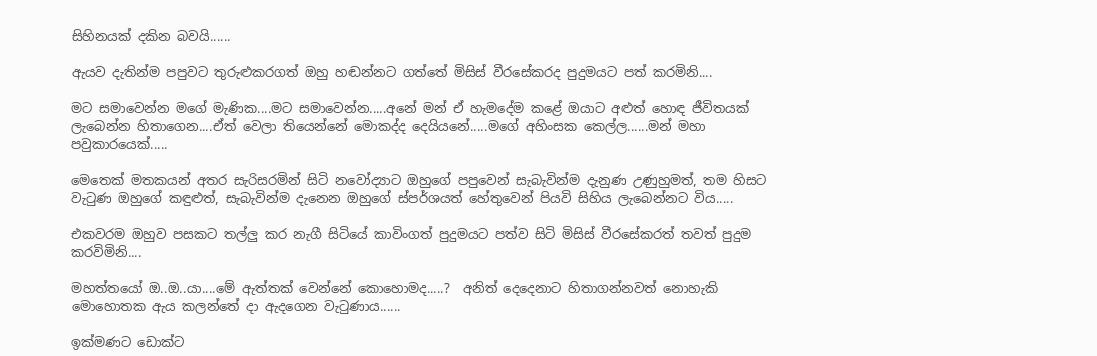සිහිනයක් දකින බවයි......

ඇයව දැතින්ම පපුවට තුරුළුකරගත් ඔහු හඬන්නට ගත්තේ මිසිස් වීරසේකරද පුදුමයට පත් කරමිනි....

මට සමාවෙන්න මගේ මැණික....මට සමාවෙන්න.....අනේ මන් ඒ හැමදේම කළේ ඔයාට අළුත් හොඳ ජීවිතයක් ලැබෙන්න හිතාගෙන....ඒත් වෙලා තියෙන්නේ මොකද්ද දෙයියනේ.....මගේ අහිංසක කෙල්ල......මන් මහා පවුකාරයෙක්.....

මෙතෙක් මතකයන් අතර සැරිසරමින් සිටි නවෝද්‍යාට ඔහුගේ පපුවෙන් සැබැවින්ම දැනුණ උණුහුමත්, තම හිසට වැටුණ ඔහුගේ කඳුළුත්, සැබැවින්ම දැනෙන ඔහුගේ ස්පර්ශයත් හේතුවෙන් පියවි සිහිය ලැබෙන්නට විය.....

එකවරම ඔහුව පසකට තල්ලු කර නැගී සිටියේ කාවිංගත් පුදුමයට පත්ව සිටි මිසිස් වීරසේකරත් තවත් පුදුම කරවිමිනි....

මහත්තයෝ ඔ..ඔ..යා....මේ ඇත්තක් වෙන්නේ කොහොමද.....?  අනිත් දෙදෙනාට හිතාගන්නවත් නොහැකි මොහොතක ඇය කලන්තේ දා ඇදගෙන වැටුණාය......

ඉක්මණට ඩොක්ට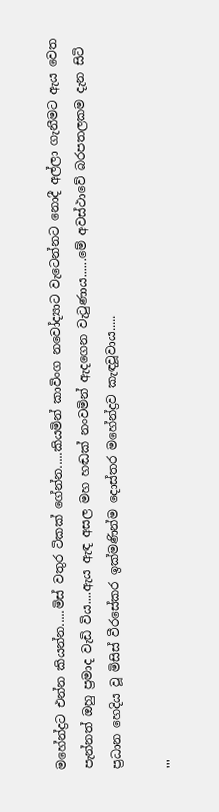මහේන්ද්‍රට එන්න කියන්න.....මිස් වතුර ටිකක් ගේන්න.....කියමින් කාවිංග නවෝද්‍යාට වැටෙන්නට නොදී අල්ලා ගැනීමට ඇය වෙත පැන්නත් ඔහු ප්‍රමාද වැඩි විය....ඇය ඇඳ අසල මහ හඬක් නංවමින් ඇදගෙන වැටුණාය......මේ අවස්ථාවේ බරපතලකම දැන සිටි ප්‍රධාන හෙදිය වූ මිසිස් වීරසේකර ඉක්මණින්ම දොස්තර මහේන්ද්‍රව කැඳවූවාය.....

'''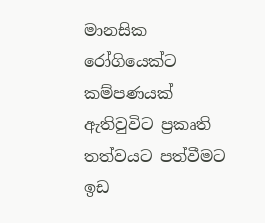මානසික රෝගියෙක්ට කම්පණයක් ඇතිවුවිට ප්‍රකෘති තත්වයට පත්වීමට ඉඩ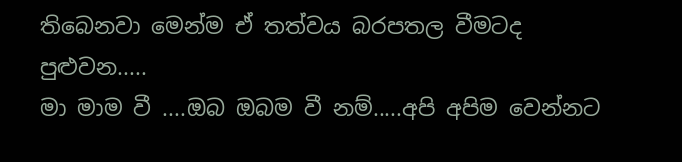තිබෙනවා මෙන්ම ඒ තත්වය බරපතල වීමටද පුළුවන.....
මා මාම වී ....ඔබ ඔබම වී නම්.....අපි අපිම වෙන්නට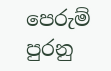පෙරුම් පුරනු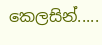කෙලසින්.....